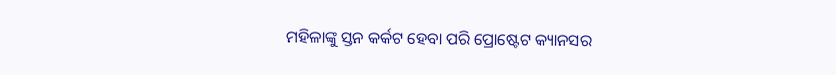ମହିଳାଙ୍କୁ ସ୍ତନ କର୍କଟ ହେବା ପରି ପ୍ରୋଷ୍ଟେଟ କ୍ୟାନସର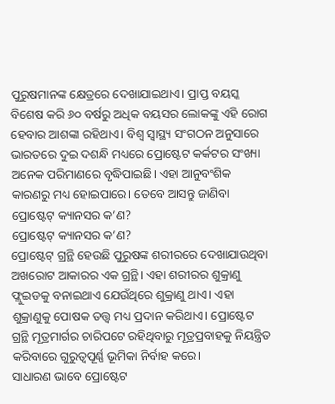ପୁରୁଷମାନଙ୍କ କ୍ଷେତ୍ରରେ ଦେଖାଯାଇଥାଏ। ପ୍ରାପ୍ତ ବୟସ୍କ ବିଶେଷ କରି ୬୦ ବର୍ଷରୁ ଅଧିକ ବୟସର ଲୋକଙ୍କୁ ଏହି ରୋଗ ହେବାର ଆଶଙ୍କା ରହିଥାଏ। ବିଶ୍ୱ ସ୍ୱାସ୍ଥ୍ୟ ସଂଗଠନ ଅନୁସାରେ ଭାରତରେ ଦୁଇ ଦଶନ୍ଧି ମଧ୍ୟରେ ପ୍ରୋଷ୍ଟେଟ କର୍କଟର ସଂଖ୍ୟା ଅନେକ ପରିମାଣରେ ବୃଦ୍ଧିପାଇଛି। ଏହା ଆନୁବଂଶିକ କାରଣରୁ ମଧ୍ୟ ହୋଇପାରେ। ତେବେ ଆସନ୍ତୁ ଜାଣିବା ପ୍ରୋଷ୍ଟେଟ୍ କ୍ୟାନସର କ’ଣ?
ପ୍ରୋଷ୍ଟେଟ୍ କ୍ୟାନସର କ’ଣ?
ପ୍ରୋଷ୍ଟେଟ୍ ଗ୍ରନ୍ଥି ହେଉଛି ପୁରୁଷଙ୍କ ଶରୀରରେ ଦେଖାଯାଉଥିବା ଅଖରୋଟ ଆକାରର ଏକ ଗ୍ରନ୍ଥି। ଏହା ଶରୀରର ଶୁକ୍ରାଣୁ ଫ୍ଲୁଇଡକୁ ବନାଇଥାଏ ଯେଉଁଥିରେ ଶୁକ୍ରାଣୁ ଥାଏ। ଏହା ଶୁକ୍ରାଣୁକୁ ପୋଷକ ତତ୍ତ୍ୱ ମଧ୍ୟ ପ୍ରଦାନ କରିଥାଏ। ପ୍ରୋଷ୍ଟେଟ ଗ୍ରନ୍ଥି ମୂତ୍ରମାର୍ଗର ଚାରିପଟେ ରହିଥିବାରୁ ମୂତ୍ରପ୍ରବାହକୁ ନିୟନ୍ତ୍ରିତ କରିବାରେ ଗୁରୁତ୍ୱପୂର୍ଣ୍ଣ ଭୂମିକା ନିର୍ବାହ କରେ।
ସାଧାରଣ ଭାବେ ପ୍ରୋଷ୍ଟେଟ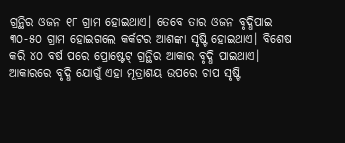ଗ୍ରନ୍ଥିର ଓଜନ ୧୮ ଗ୍ରାମ ହୋଇଥାଏ। ତେବେ ତାର ଓଜନ ବୃଦ୍ଧିପାଇ ୩୦-୫୦ ଗ୍ରାମ ହୋଇଗଲେ କର୍କଟର ଆଶଙ୍କା ସୃଷ୍ଟି ହୋଇଥାଏ। ବିଶେଷ କରି ୪୦ ବର୍ଷ ପରେ ପ୍ରୋଷ୍ଟେଟ୍ ଗ୍ରନ୍ଥିର ଆକାର ବୃଦ୍ଧି ପାଇଥାଏ। ଆକାରରେ ବୃଦ୍ଧି ଯୋଗୁଁ ଏହା ମୂତ୍ରାଶୟ ଉପରେ ଚାପ ସୃଷ୍ଟି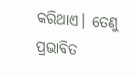କରିଥାଏ। ତେଣୁ ପ୍ରଭାବିତ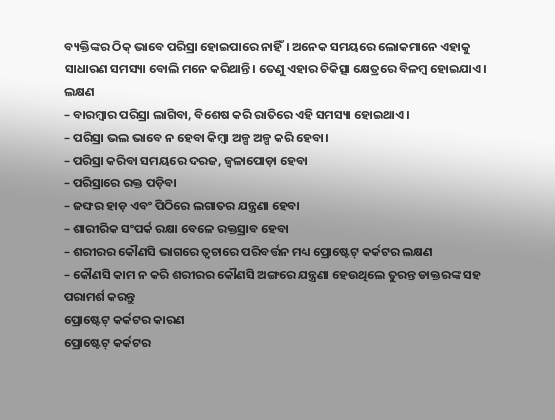ବ୍ୟକ୍ତିଙ୍କର ଠିକ୍ ଭାବେ ପରିସ୍ରା ହୋଇପାରେ ନାହିଁ। ଅନେକ ସମୟରେ ଲୋକମାନେ ଏହାକୁ ସାଧାରଣ ସମସ୍ୟା ବୋଲି ମନେ କରିଥାନ୍ତି। ତେଣୁ ଏହାର ଚିକିତ୍ସା କ୍ଷେତ୍ରରେ ବିଳମ୍ବ ହୋଇଯାଏ।
ଲକ୍ଷଣ
– ବାରମ୍ବାର ପରିସ୍ରା ଲାଗିବା, ବିଶେଷ କରି ରାତିରେ ଏହି ସମସ୍ୟା ହୋଇଥାଏ।
– ପରିସ୍ରା ଭଲ ଭାବେ ନ ହେବା କିମ୍ବା ଅଳ୍ପ ଅଳ୍ପ କରି ହେବା।
– ପରିସ୍ରା କରିବା ସମୟରେ ଦରଜ, ଜ୍ୱଳାପୋଡ଼ା ହେବା
– ପରିସ୍ରାରେ ରକ୍ତ ପଡ଼ିବା
– ଜଙ୍ଘର ହାଡ଼ ଏବଂ ପିଠିରେ ଲଗାତର ଯନ୍ତ୍ରଣା ହେବା
– ଶାରୀରିକ ସଂପର୍କ ରକ୍ଷା ବେଳେ ରକ୍ତସ୍ରାବ ହେବା
– ଶରୀରର କୌଣସି ଭାଗରେ ତ୍ୱଚାରେ ପରିବର୍ତ୍ତନ ମଧ୍ୟ ପ୍ରୋଷ୍ଟେଟ୍ କର୍କଟର ଲକ୍ଷଣ
– କୌଣସି କାମ ନ କରି ଶରୀରର କୌଣସି ଅଙ୍ଗରେ ଯନ୍ତ୍ରଣା ହେଉଥିଲେ ତୁରନ୍ତ ଡାକ୍ତରଙ୍କ ସହ ପରାମର୍ଶ କରନ୍ତୁ
ପ୍ରୋଷ୍ଟେଟ୍ କର୍କଟର କାରଣ
ପ୍ରୋଷ୍ଟେଟ୍ କର୍କଟର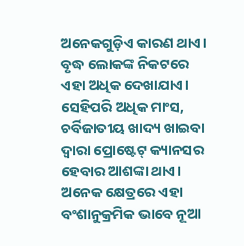ଅନେକଗୁଡ଼ିଏ କାରଣ ଥାଏ। ବୃଦ୍ଧ ଲୋକଙ୍କ ନିକଟରେ ଏହା ଅଧିକ ଦେଖାଯାଏ। ସେହିପରି ଅଧିକ ମାଂସ, ଚର୍ବିଜାତୀୟ ଖାଦ୍ୟ ଖାଇବା ଦ୍ୱାରା ପ୍ରୋଷ୍ଟେଟ୍ କ୍ୟାନସର ହେବାର ଆଶଙ୍କା ଥାଏ। ଅନେକ କ୍ଷେତ୍ରରେ ଏହା ବଂଶାନୁକ୍ରମିକ ଭାବେ ନୂଆ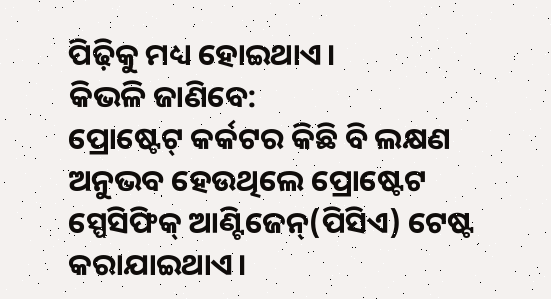ପିଢ଼ିକୁ ମଧ୍ୟ ହୋଇଥାଏ।
କିଭଳି ଜାଣିବେ:
ପ୍ରୋଷ୍ଟେଟ୍ କର୍କଟର କିଛି ବି ଲକ୍ଷଣ ଅନୁଭବ ହେଉଥିଲେ ପ୍ରୋଷ୍ଟେଟ ସ୍ପେସିଫିକ୍ ଆଣ୍ଟିଜେନ୍(ପିସିଏ) ଟେଷ୍ଟ କରାଯାଇଥାଏ।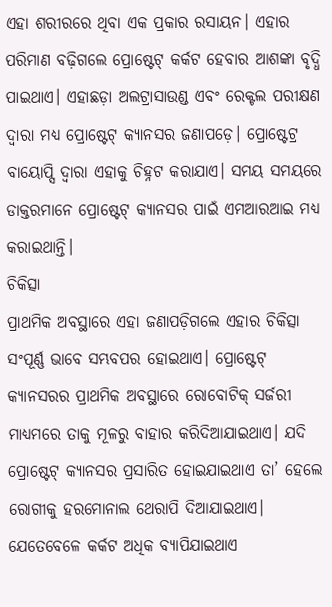ଏହା ଶରୀରରେ ଥିବା ଏକ ପ୍ରକାର ରସାୟନ। ଏହାର ପରିମାଣ ବଢ଼ିଗଲେ ପ୍ରୋଷ୍ଟେଟ୍ କର୍କଟ ହେବାର ଆଶଙ୍କା ବୃଦ୍ଧି ପାଇଥାଏ। ଏହାଛଡ଼ା ଅଲଟ୍ରାସାଉଣ୍ଡ ଏବଂ ରେକ୍ଟଲ ପରୀକ୍ଷଣ ଦ୍ୱାରା ମଧ୍ୟ ପ୍ରୋଷ୍ଟେଟ୍ କ୍ୟାନସର ଜଣାପଡ଼େ। ପ୍ରୋଷ୍ଟେଟ୍ର ବାୟୋପ୍ସି ଦ୍ୱାରା ଏହାକୁ ଚିହ୍ନଟ କରାଯାଏ। ସମୟ ସମୟରେ ଡାକ୍ତରମାନେ ପ୍ରୋଷ୍ଟେଟ୍ କ୍ୟାନସର ପାଇଁ ଏମଆରଆଇ ମଧ୍ୟ କରାଇଥାନ୍ତି।
ଚିକିତ୍ସା
ପ୍ରାଥମିକ ଅବସ୍ଥାରେ ଏହା ଜଣାପଡ଼ିଗଲେ ଏହାର ଚିକିତ୍ସା ସଂପୂର୍ଣ୍ଣ ଭାବେ ସମ୍ଭବପର ହୋଇଥାଏ। ପ୍ରୋଷ୍ଟେଟ୍ କ୍ୟାନସରର ପ୍ରାଥମିକ ଅବସ୍ଥାରେ ରୋବୋଟିକ୍ ସର୍ଜରୀ ମାଧ୍ୟମରେ ତାକୁ ମୂଳରୁ ବାହାର କରିଦିଆଯାଇଥାଏ। ଯଦି ପ୍ରୋଷ୍ଟେଟ୍ କ୍ୟାନସର ପ୍ରସାରିତ ହୋଇଯାଇଥାଏ ତା’ ହେଲେ ରୋଗୀକୁ ହରମୋନାଲ ଥେରାପି ଦିଆଯାଇଥାଏ।
ଯେତେବେଳେ କର୍କଟ ଅଧିକ ବ୍ୟାପିଯାଇଥାଏ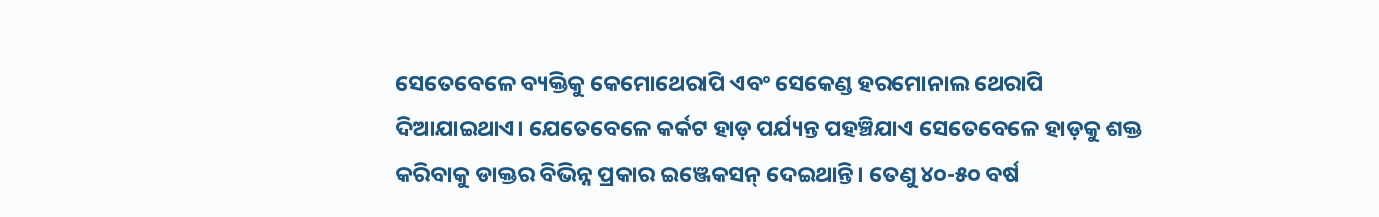ସେତେବେଳେ ବ୍ୟକ୍ତିକୁ କେମୋଥେରାପି ଏବଂ ସେକେଣ୍ଡ ହରମୋନାଲ ଥେରାପି ଦିଆଯାଇଥାଏ। ଯେତେବେଳେ କର୍କଟ ହାଡ଼ ପର୍ଯ୍ୟନ୍ତ ପହଞ୍ଚିଯାଏ ସେତେବେଳେ ହାଡ଼କୁ ଶକ୍ତ କରିବାକୁ ଡାକ୍ତର ବିଭିନ୍ନ ପ୍ରକାର ଇଞ୍ଜେକସନ୍ ଦେଇଥାନ୍ତି। ତେଣୁ ୪୦-୫୦ ବର୍ଷ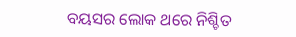ବୟସର ଲୋକ ଥରେ ନିଶ୍ଚିତ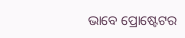ଭାବେ ପ୍ରୋଷ୍ଟେଟର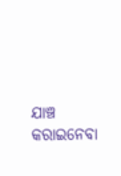ଯାଞ୍ଚ କରାଇନେବା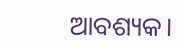ଆବଶ୍ୟକ।